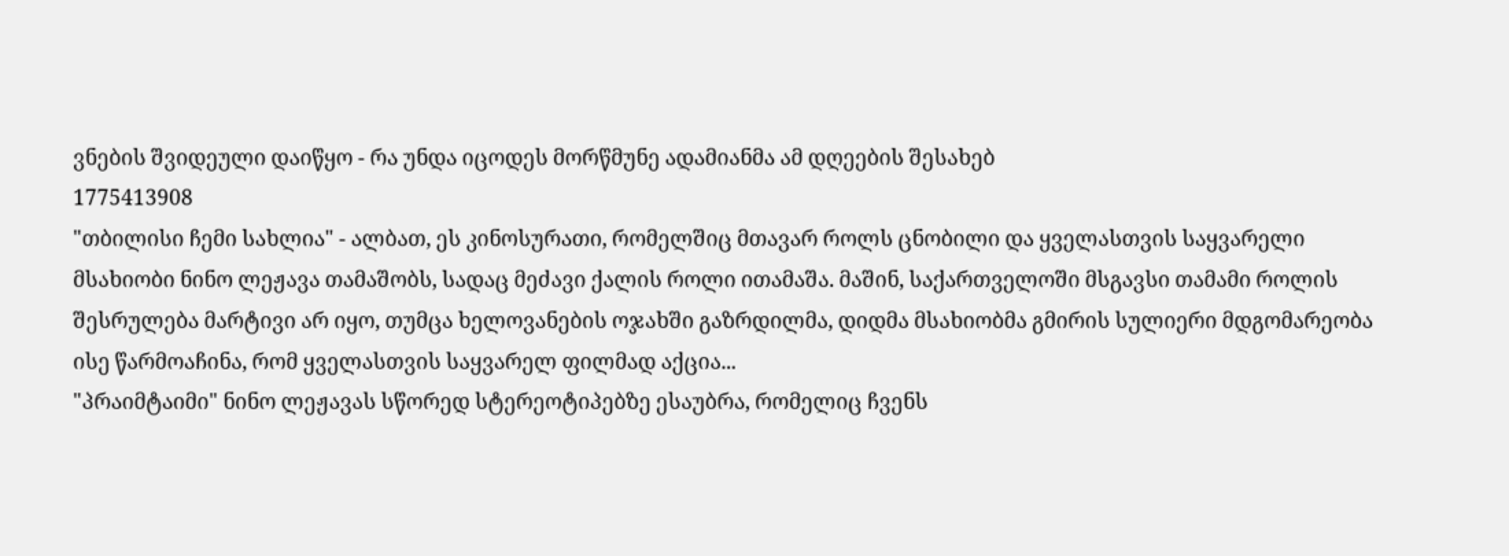ვნების შვიდეული დაიწყო - რა უნდა იცოდეს მორწმუნე ადამიანმა ამ დღეების შესახებ
1775413908
"თბილისი ჩემი სახლია" - ალბათ, ეს კინოსურათი, რომელშიც მთავარ როლს ცნობილი და ყველასთვის საყვარელი მსახიობი ნინო ლეჟავა თამაშობს, სადაც მეძავი ქალის როლი ითამაშა. მაშინ, საქართველოში მსგავსი თამამი როლის შესრულება მარტივი არ იყო, თუმცა ხელოვანების ოჯახში გაზრდილმა, დიდმა მსახიობმა გმირის სულიერი მდგომარეობა ისე წარმოაჩინა, რომ ყველასთვის საყვარელ ფილმად აქცია...
"პრაიმტაიმი" ნინო ლეჟავას სწორედ სტერეოტიპებზე ესაუბრა, რომელიც ჩვენს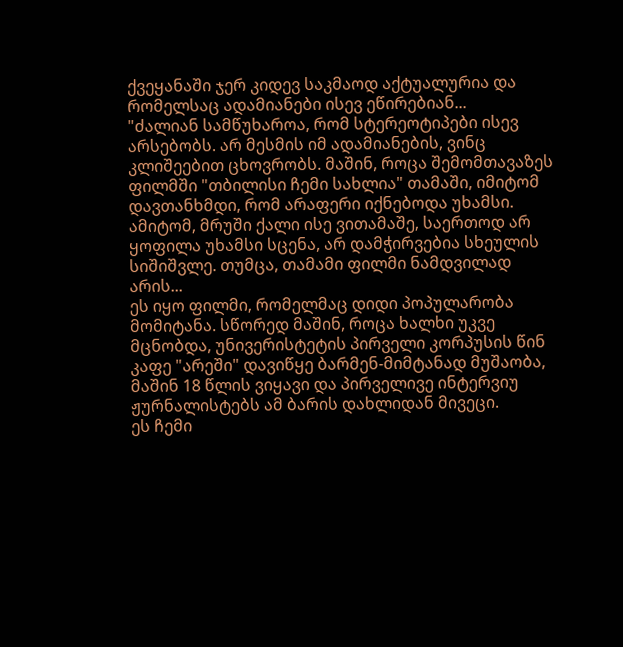ქვეყანაში ჯერ კიდევ საკმაოდ აქტუალურია და რომელსაც ადამიანები ისევ ეწირებიან...
"ძალიან სამწუხაროა, რომ სტერეოტიპები ისევ არსებობს. არ მესმის იმ ადამიანების, ვინც კლიშეებით ცხოვრობს. მაშინ, როცა შემომთავაზეს ფილმში "თბილისი ჩემი სახლია" თამაში, იმიტომ დავთანხმდი, რომ არაფერი იქნებოდა უხამსი. ამიტომ, მრუში ქალი ისე ვითამაშე, საერთოდ არ ყოფილა უხამსი სცენა, არ დამჭირვებია სხეულის სიშიშვლე. თუმცა, თამამი ფილმი ნამდვილად არის...
ეს იყო ფილმი, რომელმაც დიდი პოპულარობა მომიტანა. სწორედ მაშინ, როცა ხალხი უკვე მცნობდა, უნივერისტეტის პირველი კორპუსის წინ კაფე "არეში" დავიწყე ბარმენ-მიმტანად მუშაობა, მაშინ 18 წლის ვიყავი და პირველივე ინტერვიუ ჟურნალისტებს ამ ბარის დახლიდან მივეცი.
ეს ჩემი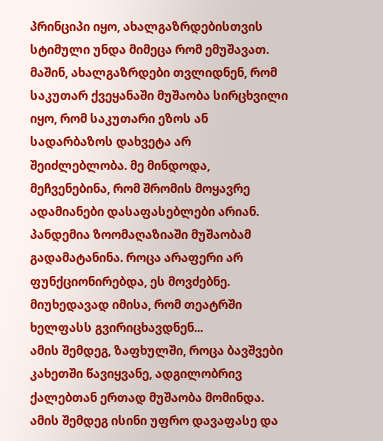პრინციპი იყო, ახალგაზრდებისთვის სტიმული უნდა მიმეცა რომ ემუშავათ. მაშინ, ახალგაზრდები თვლიდნენ, რომ საკუთარ ქვეყანაში მუშაობა სირცხვილი იყო, რომ საკუთარი ეზოს ან სადარბაზოს დახვეტა არ შეიძლებლობა. მე მინდოდა, მეჩვენებინა, რომ შრომის მოყავრე ადამიანები დასაფასებლები არიან.
პანდემია ზოომაღაზიაში მუშაობამ გადამატანინა. როცა არაფერი არ ფუნქციონირებდა, ეს მოვძებნე. მიუხედავად იმისა, რომ თეატრში ხელფასს გვირიცხავდნენ...
ამის შემდეგ, ზაფხულში, როცა ბავშვები კახეთში წავიყვანე, ადგილობრივ ქალებთან ერთად მუშაობა მომინდა. ამის შემდეგ ისინი უფრო დავაფასე და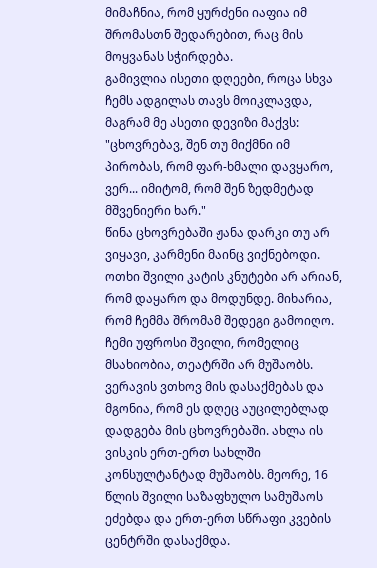მიმაჩნია, რომ ყურძენი იაფია იმ შრომასთნ შედარებით, რაც მის მოყვანას სჭირდება.
გამივლია ისეთი დღეები, როცა სხვა ჩემს ადგილას თავს მოიკლავდა, მაგრამ მე ასეთი დევიზი მაქვს: "ცხოვრებავ, შენ თუ მიქმნი იმ პირობას, რომ ფარ-ხმალი დავყარო, ვერ... იმიტომ, რომ შენ ზედმეტად მშვენიერი ხარ."
წინა ცხოვრებაში ჟანა დარკი თუ არ ვიყავი, კარმენი მაინც ვიქნებოდი. ოთხი შვილი კატის კნუტები არ არიან, რომ დაყარო და მოდუნდე. მიხარია, რომ ჩემმა შრომამ შედეგი გამოიღო. ჩემი უფროსი შვილი, რომელიც მსახიობია, თეატრში არ მუშაობს. ვერავის ვთხოვ მის დასაქმებას და მგონია, რომ ეს დღეც აუცილებლად დადგება მის ცხოვრებაში. ახლა ის ვისკის ერთ-ერთ სახლში კონსულტანტად მუშაობს. მეორე, 16 წლის შვილი საზაფხულო სამუშაოს ეძებდა და ერთ-ერთ სწრაფი კვების ცენტრში დასაქმდა.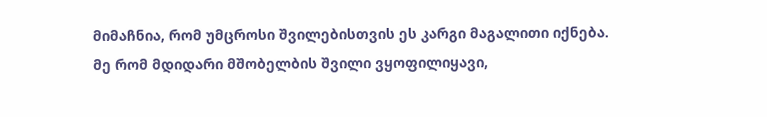მიმაჩნია, რომ უმცროსი შვილებისთვის ეს კარგი მაგალითი იქნება.
მე რომ მდიდარი მშობელბის შვილი ვყოფილიყავი,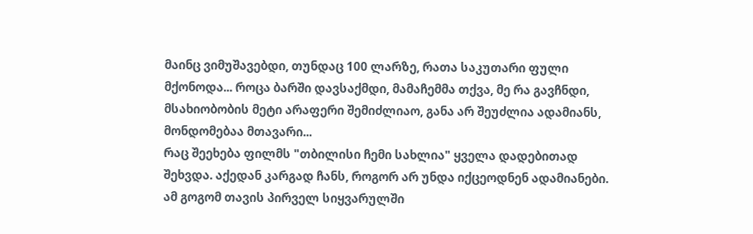მაინც ვიმუშავებდი, თუნდაც 100 ლარზე, რათა საკუთარი ფული მქონოდა... როცა ბარში დავსაქმდი, მამაჩემმა თქვა, მე რა გავჩნდი, მსახიობობის მეტი არაფერი შემიძლიაო, განა არ შეუძლია ადამიანს, მონდომებაა მთავარი...
რაც შეეხება ფილმს "თბილისი ჩემი სახლია" ყველა დადებითად შეხვდა. აქედან კარგად ჩანს, როგორ არ უნდა იქცეოდნენ ადამიანები.
ამ გოგომ თავის პირველ სიყვარულში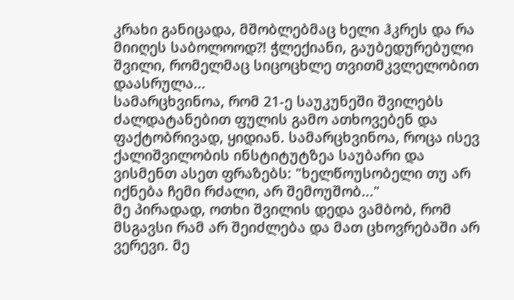კრახი განიცადა, მშობლებმაც ხელი ჰკრეს და რა მიიღეს საბოლოოდ?! ჭლექიანი, გაუბედურებული შვილი, რომელმაც სიცოცხლე თვითმკვლელობით დაასრულა...
სამარცხვინოა, რომ 21-ე საუკუნეში შვილებს ძალდატანებით ფულის გამო ათხოვებენ და ფაქტობრივად, ყიდიან. სამარცხვინოა, როცა ისევ ქალიშვილობის ინსტიტუტზეა საუბარი და ვისმენთ ასეთ ფრაზებს: "ხელწოუსობელი თუ არ იქნება ჩემი რძალი, არ შემოუშობ..."
მე პირადად, ოთხი შვილის დედა ვამბობ, რომ მსგავსი რამ არ შეიძლება და მათ ცხოვრებაში არ ვერევი. მე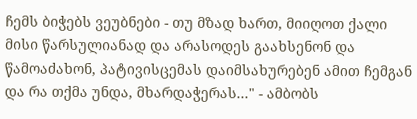ჩემს ბიჭებს ვეუბნები - თუ მზად ხართ, მიიღოთ ქალი მისი წარსულიანად და არასოდეს გაახსენონ და წამოაძახონ, პატივისცემას დაიმსახურებენ ამით ჩემგან და რა თქმა უნდა, მხარდაჭერას..." - ამბობს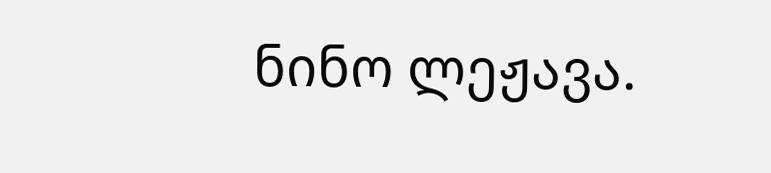ნინო ლეჟავა.